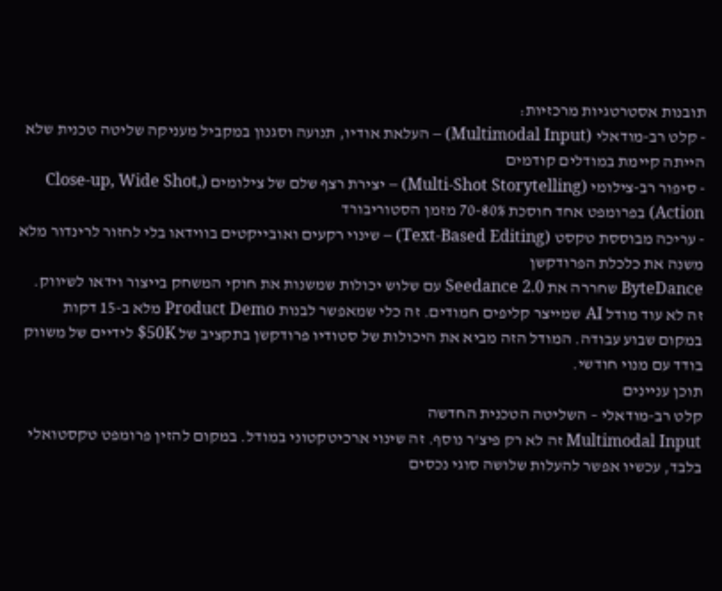תובנות אסטרטגיות מרכזיות:
- קלט רב-מודאלי (Multimodal Input) – העלאת אודיו, תנועה וסגנון במקביל מעניקה שליטה טכנית שלא הייתה קיימת במודלים קודמים
- סיפור רב-צילומי (Multi-Shot Storytelling) – יצירת רצף שלם של צילומים (Close-up, Wide Shot, Action) בפרומפט אחד חוסכת 70-80% מזמן הסטוריבורד
- עריכה מבוססת טקסט (Text-Based Editing) – שינוי רקעים ואובייקטים בווידאו בלי לחזור לרינדור מלא משנה את כלכלת הפרודקשן
ByteDance שחררה את Seedance 2.0 עם שלוש יכולות שמשנות את חוקי המשחק בייצור וידאו לשיווק. זה לא עוד מודל AI שמייצר קליפים חמודים. זה כלי שמאפשר לבנות Product Demo מלא ב-15 דקות במקום שבוע עבודה. המודל הזה מביא את היכולות של סטודיו פרודקשן בתקציב של $50K לידיים של משווק בודד עם מנוי חודשי.
תוכן עניינים
קלט רב-מודאלי – השליטה הטכנית החדשה
Multimodal Input זה לא רק פיצ'ר נוסף. זה שינוי ארכיטקטוני במודל. במקום להזין פרומפט טקסטואלי בלבד, עכשיו אפשר להעלות שלושה סוגי נכסים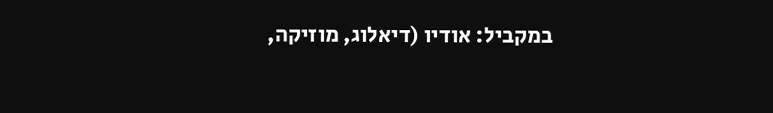במקביל: אודיו (דיאלוג, מוזיקה,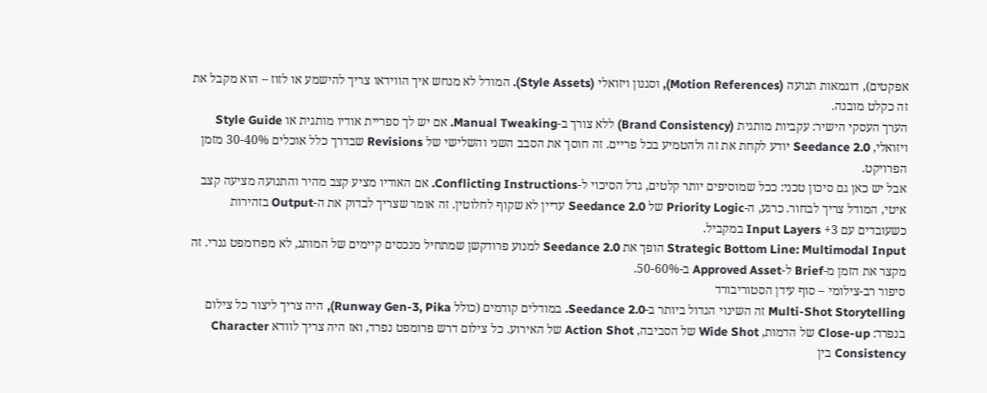אפקטים), דוגמאות תנועה (Motion References), וסגנון ויזואלי (Style Assets). המודל לא מנחש איך הווידאו צריך להישמע או לזוז – הוא מקבל את זה כקלט מובנה.
הערך העסקי הישיר: עקביות מותגית (Brand Consistency) ללא צורך ב-Manual Tweaking. אם יש לך ספריית אודיו מותגית או Style Guide ויזואלי, Seedance 2.0 יודע לקחת את זה ולהטמיע בכל פריים. זה חוסך את הסבב השני והשלישי של Revisions שבדרך כלל אוכלים 30-40% מזמן הפרויקט.
אבל יש כאן גם סיכון טכני: ככל שמוסיפים יותר קלטים, גדל הסיכוי ל-Conflicting Instructions. אם האודיו מציע קצב מהיר והתנועה מציעה קצב איטי, המודל צריך לבחור. כרגע, ה-Priority Logic של Seedance 2.0 עדיין לא שקוף לחלוטין. זה אומר שצריך לבדוק את ה-Output בזהירות כשעובדים עם 3+ Input Layers במקביל.
Strategic Bottom Line: Multimodal Input הופך את Seedance 2.0 למנוע פרודקשן שמתחיל מנכסים קיימים של המותג, לא מפרומפט גנרי. זה מקצר את הזמן מ-Brief ל-Approved Asset ב-50-60%.
סיפור רב-צילומי – סוף עידן הסטוריבורד
Multi-Shot Storytelling זה השינוי הגדול ביותר ב-Seedance 2.0. במודלים קודמים (כולל Runway Gen-3, Pika), היה צריך ליצור כל צילום בנפרד: Close-up של הדמות, Wide Shot של הסביבה, Action Shot של האירוע. כל צילום דרש פרומפט נפרד, ואז היה צריך לוודא Character Consistency בין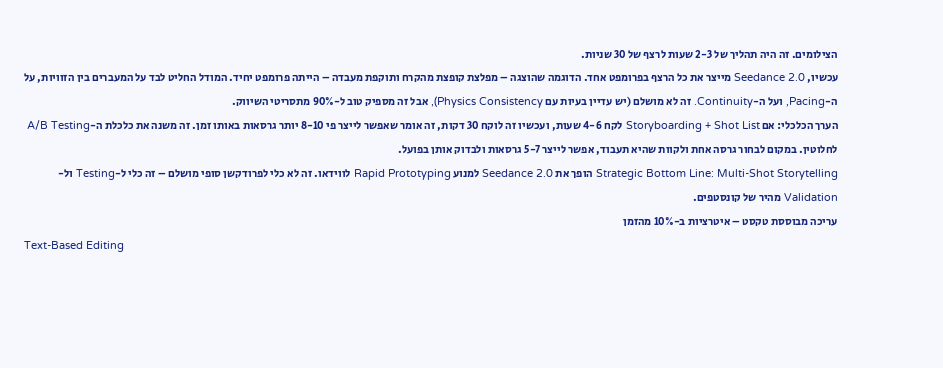הצילומים. זה היה תהליך של 2-3 שעות לרצף של 30 שניות.
עכשיו, Seedance 2.0 מייצר את כל הרצף בפרומפט אחד. הדוגמה שהוצגה – מפלצת קופצת מהקרח ותוקפת מעבדה – הייתה פרומפט יחיד. המודל החליט לבד על המעברים בין הזוויות, על ה-Pacing, ועל ה-Continuity. זה לא מושלם (יש עדיין בעיות עם Physics Consistency), אבל זה מספיק טוב ל-90% מתסריטי השיווק.
הערך הכלכלי: אם Storyboarding + Shot List לקח 4-6 שעות, ועכשיו זה לוקח 30 דקות, זה אומר שאפשר לייצר פי 8-10 יותר גרסאות באותו זמן. זה משנה את כלכלת ה-A/B Testing לחלוטין. במקום לבחור גרסה אחת ולקוות שהיא תעבוד, אפשר לייצר 5-7 גרסאות ולבדוק אותן בפועל.
Strategic Bottom Line: Multi-Shot Storytelling הופך את Seedance 2.0 למנוע Rapid Prototyping לווידאו. זה לא כלי לפרודקשן סופי מושלם – זה כלי ל-Testing ול-Validation מהיר של קונסטפים.
עריכה מבוססת טקסט – איטרציות ב-10% מהזמן
Text-Based Editing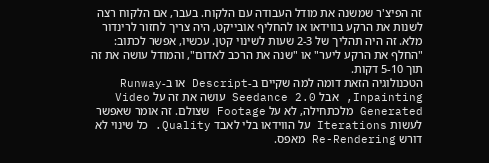זה הפיצ'ר שמשנה את מודל העבודה עם הלקוח. בעבר, אם הלקוח רצה לשנות את הרקע בווידאו או להחליף אובייקט, היה צריך לחזור לרינדור מלא. זה היה תהליך של 2-3 שעות לשינוי קטן. עכשיו, אפשר לכתוב: "החלף את הרקע ליער" או "שנה את הרכב לאדום", והמודל עושה את זה תוך 5-10 דקות.
הטכנולוגיה הזאת דומה למה שקיים ב-Descript או ב-Runway Inpainting, אבל Seedance 2.0 עושה את זה על Video Generated מלכתחילה, לא על Footage שצולם. זה אומר שאפשר לעשות Iterations על הווידאו בלי לאבד Quality. כל שינוי לא דורש Re-Rendering מאפס.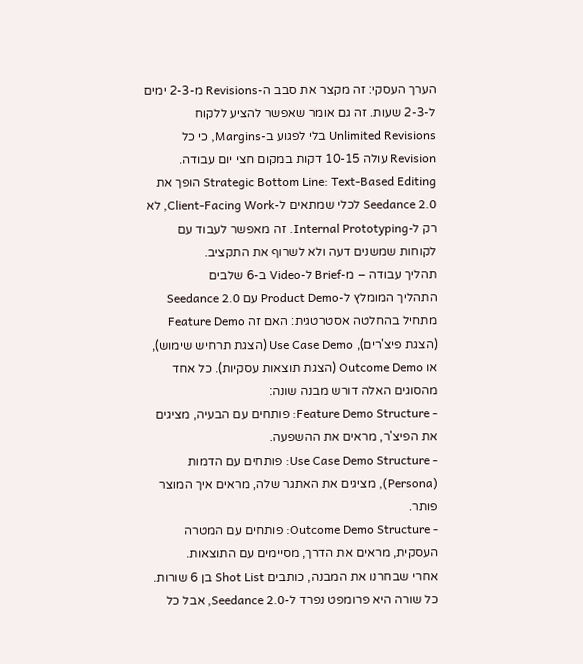הערך העסקי: זה מקצר את סבב ה-Revisions מ-2-3 ימים ל-2-3 שעות. זה גם אומר שאפשר להציע ללקוח Unlimited Revisions בלי לפגוע ב-Margins, כי כל Revision עולה 10-15 דקות במקום חצי יום עבודה.
Strategic Bottom Line: Text-Based Editing הופך את Seedance 2.0 לכלי שמתאים ל-Client-Facing Work, לא רק ל-Internal Prototyping. זה מאפשר לעבוד עם לקוחות שמשנים דעה ולא לשרוף את התקציב.
תהליך עבודה – מ-Brief ל-Video ב-6 שלבים
התהליך המומלץ ל-Product Demo עם Seedance 2.0 מתחיל בהחלטה אסטרטגית: האם זה Feature Demo (הצגת פיצ'רים), Use Case Demo (הצגת תרחיש שימוש), או Outcome Demo (הצגת תוצאות עסקיות). כל אחד מהסוגים האלה דורש מבנה שונה:
- Feature Demo Structure: פותחים עם הבעיה, מציגים את הפיצ'ר, מראים את ההשפעה.
- Use Case Demo Structure: פותחים עם הדמות (Persona), מציגים את האתגר שלה, מראים איך המוצר פותר.
- Outcome Demo Structure: פותחים עם המטרה העסקית, מראים את הדרך, מסיימים עם התוצאות.
אחרי שבחרנו את המבנה, כותבים Shot List בן 6 שורות. כל שורה היא פרומפט נפרד ל-Seedance 2.0, אבל כל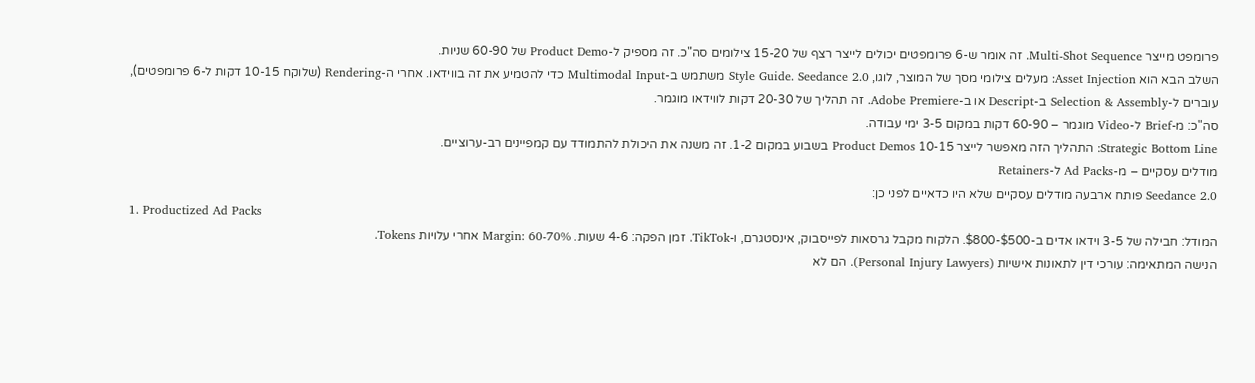פרומפט מייצר Multi-Shot Sequence. זה אומר ש-6 פרומפטים יכולים לייצר רצף של 15-20 צילומים סה"כ. זה מספיק ל-Product Demo של 60-90 שניות.
השלב הבא הוא Asset Injection: מעלים צילומי מסך של המוצר, לוגו, Style Guide. Seedance 2.0 משתמש ב-Multimodal Input כדי להטמיע את זה בווידאו. אחרי ה-Rendering (שלוקח 10-15 דקות ל-6 פרומפטים), עוברים ל-Selection & Assembly ב-Descript או ב-Adobe Premiere. זה תהליך של 20-30 דקות לווידאו מוגמר.
סה"כ: מ-Brief ל-Video מוגמר – 60-90 דקות במקום 3-5 ימי עבודה.
Strategic Bottom Line: התהליך הזה מאפשר לייצר 10-15 Product Demos בשבוע במקום 1-2. זה משנה את היכולת להתמודד עם קמפיינים רב-ערוציים.
מודלים עסקיים – מ-Ad Packs ל-Retainers
Seedance 2.0 פותח ארבעה מודלים עסקיים שלא היו כדאיים לפני כן:
1. Productized Ad Packs
המודל: חבילה של 3-5 וידאו אדים ב-$500-$800. הלקוח מקבל גרסאות לפייסבוק, אינסטגרם, ו-TikTok. זמן הפקה: 4-6 שעות. Margin: 60-70% אחרי עלויות Tokens.
הנישה המתאימה: עורכי דין לתאונות אישיות (Personal Injury Lawyers). הם לא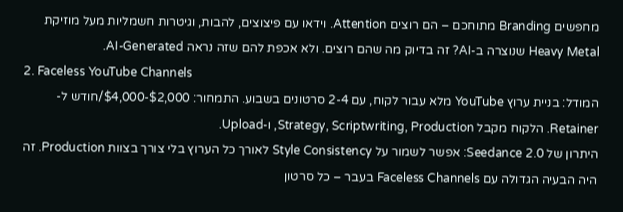מחפשים Branding מתוחכם – הם רוצים Attention. וידאו עם פיצוצים, להבות, וגיטרות חשמליות מעל מוזיקת Heavy Metal שנוצרה ב-AI? זה בדיוק מה שהם רוצים. ולא אכפת להם שזה נראה AI-Generated.
2. Faceless YouTube Channels
המודל: בניית ערוץ YouTube מלא עבור לקוח, עם 2-4 סרטונים בשבוע. התמחור: $2,000-$4,000/חודש ל-Retainer. הלקוח מקבל Strategy, Scriptwriting, Production, ו-Upload.
היתרון של Seedance 2.0: אפשר לשמור על Style Consistency לאורך כל הערוץ בלי צורך בצוות Production. זה היה הבעיה הגדולה עם Faceless Channels בעבר – כל סרטון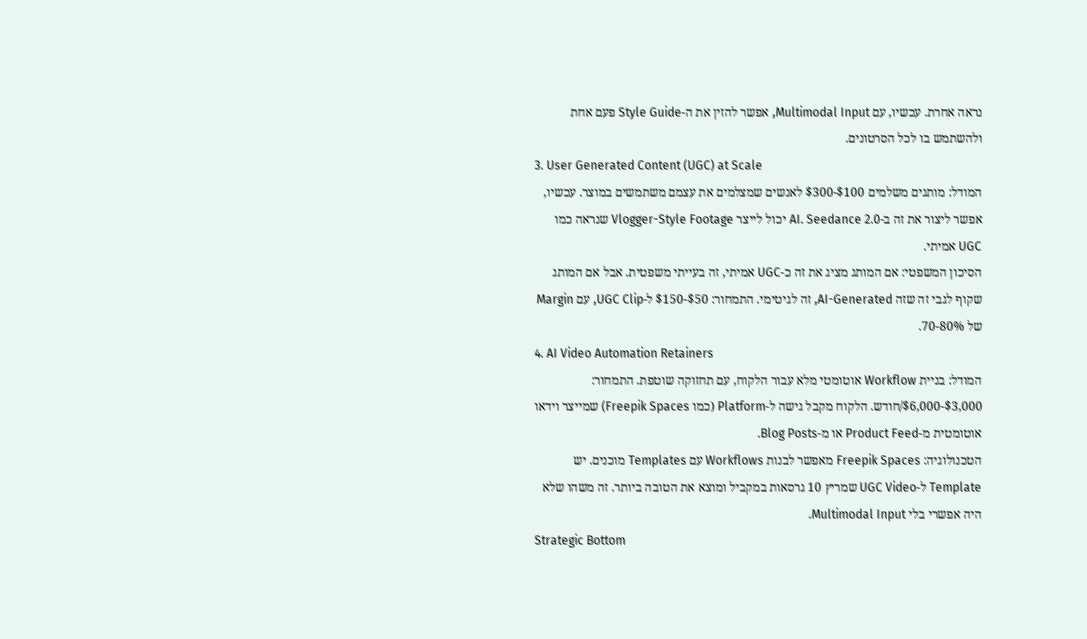נראה אחרת. עכשיו, עם Multimodal Input, אפשר להזין את ה-Style Guide פעם אחת ולהשתמש בו לכל הסרטונים.
3. User Generated Content (UGC) at Scale
המודל: מותגים משלמים $100-$300 לאנשים שמצלמים את עצמם משתמשים במוצר. עכשיו, אפשר ליצור את זה ב-AI. Seedance 2.0 יכול לייצר Vlogger-Style Footage שנראה כמו UGC אמיתי.
הסיכון המשפטי: אם המותג מציג את זה כ-UGC אמיתי, זה בעייתי משפטית. אבל אם המותג שקוף לגבי זה שזה AI-Generated, זה לגיטימי. התמחור: $50-$150 ל-UGC Clip, עם Margin של 70-80%.
4. AI Video Automation Retainers
המודל: בניית Workflow אוטומטי מלא עבור הלקוח, עם תחזוקה שוטפת. התמחור: $3,000-$6,000/חודש. הלקוח מקבל גישה ל-Platform (כמו Freepik Spaces) שמייצר וידאו אוטומטית מ-Product Feed או מ-Blog Posts.
הטכנולוגיה: Freepik Spaces מאפשר לבנות Workflows עם Templates מוכנים. יש Template ל-UGC Video שמריץ 10 גרסאות במקביל ומוצא את הטובה ביותר. זה משהו שלא היה אפשרי בלי Multimodal Input.
Strategic Bottom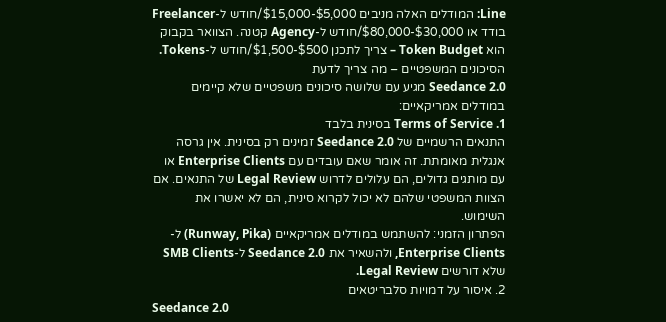Line: המודלים האלה מניבים $5,000-$15,000/חודש ל-Freelancer בודד או $30,000-$80,000/חודש ל-Agency קטנה. הצוואר בקבוק הוא Token Budget – צריך לתכנן $500-$1,500/חודש ל-Tokens.
הסיכונים המשפטיים – מה צריך לדעת
Seedance 2.0 מגיע עם שלושה סיכונים משפטיים שלא קיימים במודלים אמריקאיים:
1. Terms of Service בסינית בלבד
התנאים הרשמיים של Seedance 2.0 זמינים רק בסינית. אין גרסה אנגלית מאומתת. זה אומר שאם עובדים עם Enterprise Clients או עם מותגים גדולים, הם עלולים לדרוש Legal Review של התנאים. אם הצוות המשפטי שלהם לא יכול לקרוא סינית, הם לא יאשרו את השימוש.
הפתרון הזמני: להשתמש במודלים אמריקאיים (Runway, Pika) ל-Enterprise Clients, ולהשאיר את Seedance 2.0 ל-SMB Clients שלא דורשים Legal Review.
2. איסור על דמויות סלבריטאים
Seedance 2.0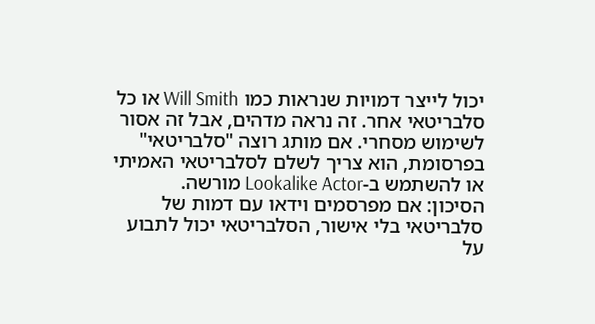יכול לייצר דמויות שנראות כמו Will Smith או כל סלבריטאי אחר. זה נראה מדהים, אבל זה אסור לשימוש מסחרי. אם מותג רוצה "סלבריטאי" בפרסומת, הוא צריך לשלם לסלבריטאי האמיתי או להשתמש ב-Lookalike Actor מורשה.
הסיכון: אם מפרסמים וידאו עם דמות של סלבריטאי בלי אישור, הסלבריטאי יכול לתבוע על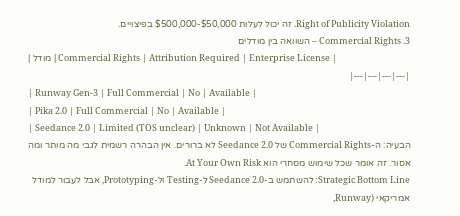Right of Publicity Violation. זה יכול לעלות $50,000-$500,000 בפיצויים.
3. Commercial Rights – השוואה בין מודלים
| מודל | Commercial Rights | Attribution Required | Enterprise License |
|---|---|---|---|
| Runway Gen-3 | Full Commercial | No | Available |
| Pika 2.0 | Full Commercial | No | Available |
| Seedance 2.0 | Limited (TOS unclear) | Unknown | Not Available |
הבעיה: ה-Commercial Rights של Seedance 2.0 לא ברורים. אין הבהרה רשמית לגבי מה מותר ומה אסור. זה אומר שכל שימוש מסחרי הוא At Your Own Risk.
Strategic Bottom Line: להשתמש ב-Seedance 2.0 ל-Testing ול-Prototyping, אבל לעבור למודל אמריקאי (Runway,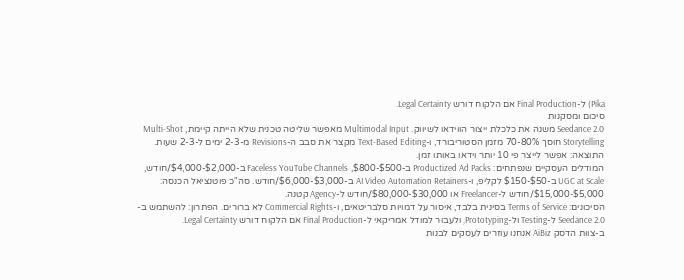Pika) ל-Final Production אם הלקוח דורש Legal Certainty.
סיכום ומסקנות
Seedance 2.0 משנה את כלכלת ייצור הווידאו לשיווק. Multimodal Input מאפשר שליטה טכנית שלא הייתה קיימת, Multi-Shot Storytelling חוסך 70-80% מזמן הסטוריבורד, ו-Text-Based Editing מקצר את סבב ה-Revisions מ-2-3 ימים ל-2-3 שעות. התוצאה: אפשר לייצר פי 10 יותר וידאו באותו זמן.
המודלים העסקיים שנפתחים: Productized Ad Packs ב-$500-$800, Faceless YouTube Channels ב-$2,000-$4,000/חודש, UGC at Scale ב-$50-$150 לקליפ, ו-AI Video Automation Retainers ב-$3,000-$6,000/חודש. סה"כ פוטנציאל הכנסה: $5,000-$15,000/חודש ל-Freelancer או $30,000-$80,000/חודש ל-Agency קטנה.
הסיכונים: Terms of Service בסינית בלבד, איסור על דמויות סלבריטאים, ו-Commercial Rights לא ברורים. הפתרון: להשתמש ב-Seedance 2.0 ל-Testing ול-Prototyping, ולעבור למודל אמריקאי ל-Final Production אם הלקוח דורש Legal Certainty.
ב-צוות הדסק AiBiz אנחנו עוזרים לעסקים לבנות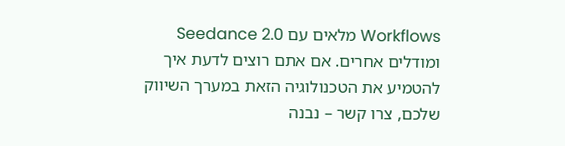Workflows מלאים עם Seedance 2.0 ומודלים אחרים. אם אתם רוצים לדעת איך להטמיע את הטכנולוגיה הזאת במערך השיווק שלכם, צרו קשר – נבנה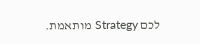לכם Strategy מותאמת.